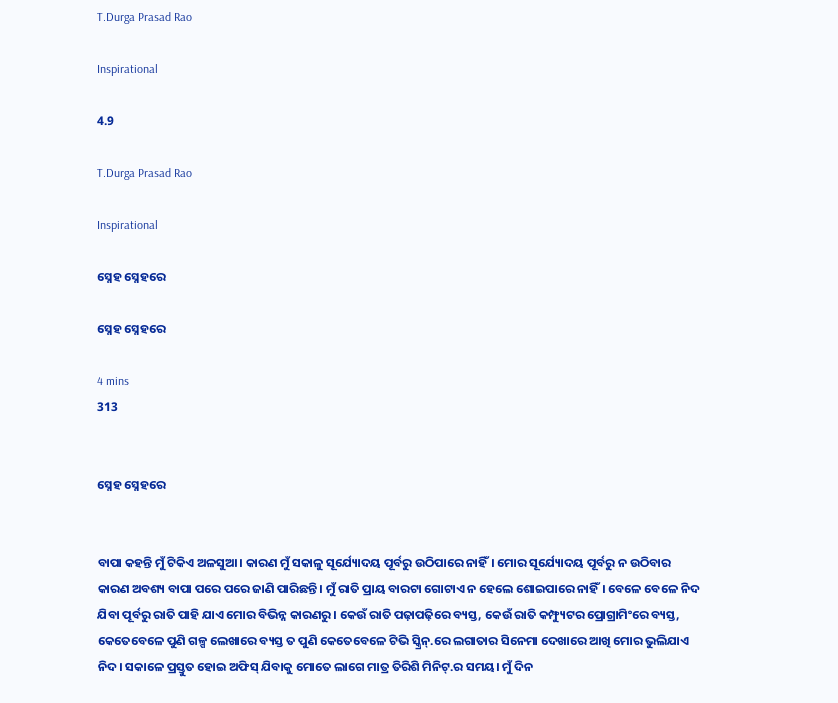T.Durga Prasad Rao

Inspirational

4.9

T.Durga Prasad Rao

Inspirational

ସ୍ନେହ ସ୍ନେହରେ

ସ୍ନେହ ସ୍ନେହରେ

4 mins
313


ସ୍ନେହ ସ୍ନେହରେ


ବାପା କହନ୍ତି ମୁଁ ଟିକିଏ ଅଳସୁଆ। କାରଣ ମୁଁ ସକାଳୁ ସୂର୍ଯ୍ୟୋଦୟ ପୂର୍ବରୁ ଉଠିପାରେ ନାହିଁ। ମୋର ସୂର୍ଯ୍ୟୋଦୟ ପୂର୍ବରୁ ନ ଉଠିବାର କାରଣ ଅବଶ୍ୟ ବାପା ପରେ ପରେ ଜାଣି ପାରିଛନ୍ତି। ମୁଁ ରାତି ପ୍ରାୟ ବାରଟା ଗୋଟାଏ ନ ହେଲେ ଶୋଇପାରେ ନାହିଁ। ବେଳେ ବେଳେ ନିଦ ଯିବା ପୂର୍ବରୁ ରାତି ପାହି ଯାଏ ମୋର ବିଭିନ୍ନ କାରଣରୁ। କେଉଁ ରାତି ପଢ଼ାପଢ଼ିରେ ବ୍ୟସ୍ତ, କେଉଁ ରାତି କମ୍ଫ୍ୟୁଟର ପ୍ରୋଗ୍ରାମିଂରେ ବ୍ୟସ୍ତ, କେତେବେଳେ ପୁଣି ଗଳ୍ପ ଲେଖାରେ ବ୍ୟସ୍ତ ତ ପୁଣି କେତେବେଳେ ଟିଭି ସ୍କ୍ରିନ୍.ରେ ଲଗାତାର ସିନେମା ଦେଖାରେ ଆଖି ମୋର ଭୁଲିଯାଏ ନିଦ। ସକାଳେ ପ୍ରସ୍ତୁତ ହୋଇ ଅଫିସ୍ ଯିବାକୁ ମୋତେ ଲାଗେ ମାତ୍ର ତିରିଶି ମିନିଟ୍.ର ସମୟ। ମୁଁ ଦିନ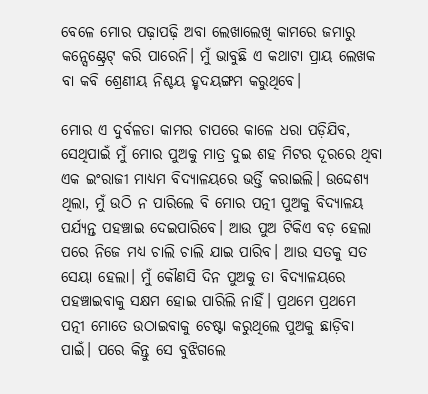ବେଳେ ମୋର ପଢ଼ାପଢ଼ି ଅବା ଲେଖାଲେଖି କାମରେ ଜମାରୁ କନ୍ସେଣ୍ଟ୍ରେଟ୍ କରି ପାରେନି। ମୁଁ ଭାବୁଛି ଏ କଥାଟା ପ୍ରାୟ ଲେଖକ ବା କବି ଶ୍ରେଣୀୟ ନିଶ୍ଚୟ ହୃଦୟଙ୍ଗମ କରୁଥିବେ।

ମୋର ଏ ଦୁର୍ବଳତା କାମର ଚାପରେ କାଳେ ଧରା ପଡ଼ିଯିବ, ସେଥିପାଇଁ ମୁଁ ମୋର ପୁଅକୁ ମାତ୍ର ଦୁଇ ଶହ ମିଟର ଦୂରରେ ଥିବା ଏକ ଇଂରାଜୀ ମାଧ୍ୟମ ବିଦ୍ୟାଳୟରେ ଭର୍ତ୍ତି କରାଇଲି। ଉଦ୍ଦେଶ୍ୟ ଥିଲା, ମୁଁ ଉଠି ନ ପାରିଲେ ବି ମୋର ପତ୍ନୀ ପୁଅକୁ ବିଦ୍ୟାଳୟ ପର୍ଯ୍ୟନ୍ତ ପହଞ୍ଚାଇ ଦେଇପାରିବେ। ଆଉ ପୁଅ ଟିକିଏ ବଡ଼ ହେଲା ପରେ ନିଜେ ମଧ୍ୟ ଚାଲି ଚାଲି ଯାଇ ପାରିବ। ଆଉ ସତକୁ ସତ ସେୟା ହେଲା। ମୁଁ କୌଣସି ଦିନ ପୁଅକୁ ତା ବିଦ୍ୟାଳୟରେ ପହଞ୍ଚାଇବାକୁ ସକ୍ଷମ ହୋଇ ପାରିଲି ନାହିଁ। ପ୍ରଥମେ ପ୍ରଥମେ ପତ୍ନୀ ମୋତେ ଉଠାଇବାକୁ ଚେଷ୍ଟା କରୁଥିଲେ ପୁଅକୁ ଛାଡ଼ିବା ପାଇଁ। ପରେ କିନ୍ତୁ ସେ ବୁଝିଗଲେ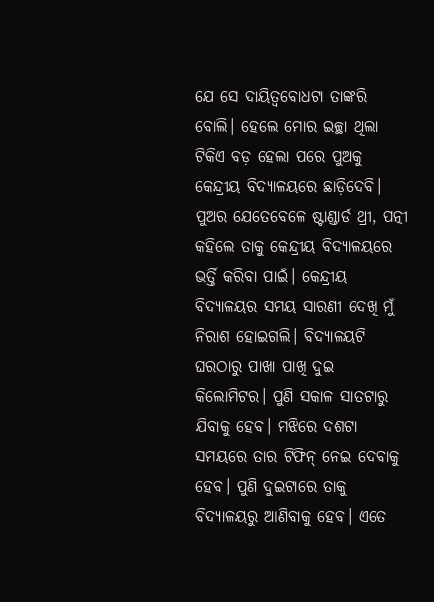ଯେ ସେ ଦାୟିତ୍ୱବୋଧଟା ତାଙ୍କରି ବୋଲି। ହେଲେ ମୋର ଇଚ୍ଛା ଥିଲା ଟିକିଏ ବଡ଼ ହେଲା ପରେ ପୁଅକୁ କେନ୍ଦ୍ରୀୟ ବିଦ୍ୟାଳୟରେ ଛାଡ଼ିଦେବି। ପୁଅର ଯେତେବେଳେ ଷ୍ଟାଣ୍ଡାର୍ଡ ଥ୍ରୀ, ପତ୍ନୀ କହିଲେ ତାକୁ କେନ୍ଦ୍ରୀୟ ବିଦ୍ୟାଳୟରେ ଭର୍ତ୍ତି କରିବା ପାଇଁ। କେନ୍ଦ୍ରୀୟ ବିଦ୍ୟାଳୟର ସମୟ ସାରଣୀ ଦେଖି ମୁଁ ନିରାଶ ହୋଇଗଲି। ବିଦ୍ୟାଳୟଟି ଘରଠାରୁ ପାଖା ପାଖି ଦୁଇ କିଲୋମିଟର। ପୁଣି ସକାଳ ସାତଟାରୁ ଯିବାକୁ ହେବ। ମଝିରେ ଦଶଟା ସମୟରେ ତାର ଟିଫିନ୍ ନେଇ ଦେବାକୁ ହେବ। ପୁଣି ଦୁଇଟାରେ ତାକୁ ବିଦ୍ୟାଳୟରୁ ଆଣିବାକୁ ହେବ। ଏତେ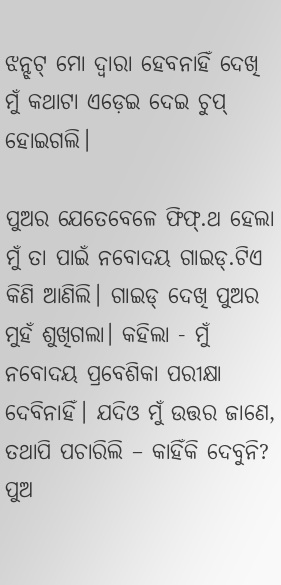ଝନ୍ଝଟ୍ ମୋ ଦ୍ୱାରା ହେବନାହିଁ ଦେଖି ମୁଁ କଥାଟା ଏଡ଼େଇ ଦେଇ ଚୁପ୍ ହୋଇଗଲି।

ପୁଅର ଯେତେବେଳେ ଫିଫ୍.ଥ ହେଲା ମୁଁ ତା ପାଇଁ ନବୋଦୟ ଗାଇଡ୍.ଟିଏ କିଣି ଆଣିଲି। ଗାଇଡ୍ ଦେଖି ପୁଅର ମୁହଁ ଶୁଖିଗଲା। କହିଲା - ମୁଁ ନବୋଦୟ ପ୍ରବେଶିକା ପରୀକ୍ଷା ଦେବିନାହିଁ। ଯଦିଓ ମୁଁ ଉତ୍ତର ଜାଣେ, ତଥାପି ପଚାରିଲି – କାହିଁକି ଦେବୁନି? ପୁଅ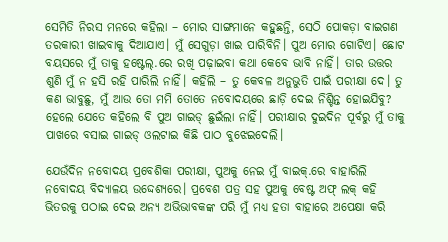ସେମିତି ନିରସ ମନରେ କହିଲା – ମୋର ସାଙ୍ଗମାନେ କହୁଛନ୍ତି, ସେଠି ପୋକଡ଼ା ବାଇଗଣ ତରକାରୀ ଖାଇବାକୁ ଦିଆଯାଏ। ମୁଁ ସେଗୁଡ଼ା ଖାଇ ପାରିବିନି। ପୁଅ ମୋର ଗୋଟିଏ। ଛୋଟ ବୟସରେ ମୁଁ ତାକୁ ହଷ୍ଟେଲ୍.ରେ ରଖି ପଢ଼ାଇବା କଥା କେବେ ଭାବି ନାହିଁ। ତାର ଉତ୍ତର ଶୁଣି ମୁଁ ନ ହସି ରହି ପାରିଲି ନାହିଁ। କହିଲି – ତୁ କେବଳ ଅନୁଭୁତି ପାଇଁ ପରୀକ୍ଷା ଦେ। ତୁ କଣ ଭାବୁଛୁ, ମୁଁ ଆଉ ତୋ ମମି ତୋତେ ନବୋଦୟରେ ଛାଡ଼ି ଦେଇ ନିଶ୍ଚିନ୍ତ ହୋଇଯିବୁ? ହେଲେ ଯେତେ କହିଲେ ବି ପୁଅ ଗାଇଡ୍ ଛୁଇଁଲା ନାହିଁ। ପରୀକ୍ଷାର ଦୁଇଦିନ ପୂର୍ବରୁ ମୁଁ ତାକୁ ପାଖରେ ବସାଇ ଗାଇଡ୍ ଓଲଟାଇ କିଛି ପାଠ ବୁଝେଇଦେଲି।

ଯେଉଁଦିନ ନବୋଦୟ ପ୍ରବେଶିକା ପରୀକ୍ଷା, ପୁଅକୁ ନେଇ ମୁଁ ବାଇକ୍.ରେ ବାହାରିଲି ନବୋଦୟ ବିଦ୍ୟାଳୟ ଉଦ୍ଦେଶ୍ୟରେ। ପ୍ରବେଶ ପତ୍ର ସହ ପୁଅକୁ ବେଷ୍ଟ ଅଫ୍ ଲକ୍ କହି ଭିତରକୁ ପଠାଇ ଦେଇ ଅନ୍ୟ ଅଭିଭାବକଙ୍କ ପରି ମୁଁ ମଧ୍ୟ ହତା ବାହାରେ ଅପେକ୍ଷା କରି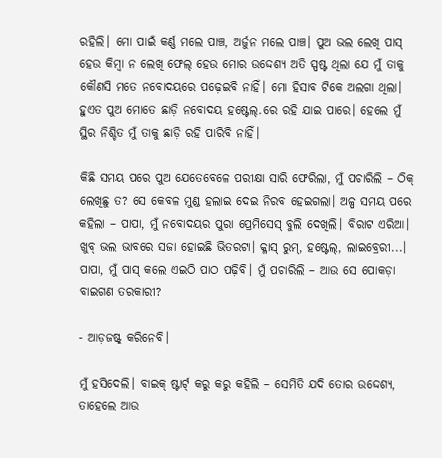ରହିଲି। ମୋ ପାଇଁ କର୍ଣ୍ଣ ମଲେ ପାଞ୍ଚ, ଅର୍ଜୁନ ମଲେ ପାଞ୍ଚ। ପୁଅ ଭଲ ଲେଖି ପାସ୍ ହେଉ କିମ୍ବା ନ ଲେଖି ଫେଲ୍ ହେଉ ମୋର ଉଦ୍ଦେଶ୍ୟ ଅତି ସ୍ପଷ୍ଟ ଥିଲା ଯେ ମୁଁ ତାକୁ କୌଣସି ମତେ ନବୋଦୟରେ ପଢ଼େଇବି ନାହିଁ। ମୋ ହିସାବ ଟିକେ ଅଲଗା ଥିଲା। ହୁଏତ ପୁଅ ମୋତେ ଛାଡ଼ି ନବୋଦୟ ହଷ୍ଟେଲ୍.ରେ ରହି ଯାଇ ପାରେ। ହେଲେ ମୁଁ ସ୍ଥିର ନିଶ୍ଚିତ ମୁଁ ତାକୁ ଛାଡ଼ି ରହି ପାରିବି ନାହିଁ।

କିଛି ସମୟ ପରେ ପୁଅ ଯେତେବେଳେ ପରୀକ୍ଷା ସାରି ଫେରିଲା, ମୁଁ ପଚାରିଲି – ଠିକ୍ ଲେଖିଛୁ ତ? ସେ କେବଳ ମୁଣ୍ଡ ହଲାଇ ଦେଇ ନିରବ ହେଇଗଲା। ଅଳ୍ପ ସମୟ ପରେ କହିଲା – ପାପା, ମୁଁ ନବୋଦୟର ପୁରା ପ୍ରେମିସେସ୍ ବୁଲି ଦେଖିଲି। ବିରାଟ ଏରିଆ। ଖୁବ୍ ଭଲ ଭାବରେ ସଜା ହୋଇଛି ଭିତରଟା। କ୍ଳାସ୍ ରୁମ୍, ହଷ୍ଟେଲ୍, ଲାଇବ୍ରେରୀ...। ପାପା, ମୁଁ ପାସ୍ କଲେ ଏଇଠି ପାଠ ପଢ଼ିବି। ମୁଁ ପଚାରିଲି – ଆଉ ସେ ପୋକଡ଼ା ବାଇଗଣ ତରକାରୀ?

- ଆଡ଼ଜଷ୍ଟ୍ କରିନେବି।

ମୁଁ ହସିଦେଲି। ବାଇକ୍ ଷ୍ଟାର୍ଟ୍ କରୁ କରୁ କହିଲି – ସେମିତି ଯଦି ତୋର ଉଦ୍ଦେଶ୍ୟ, ତାହେଲେ ଆଉ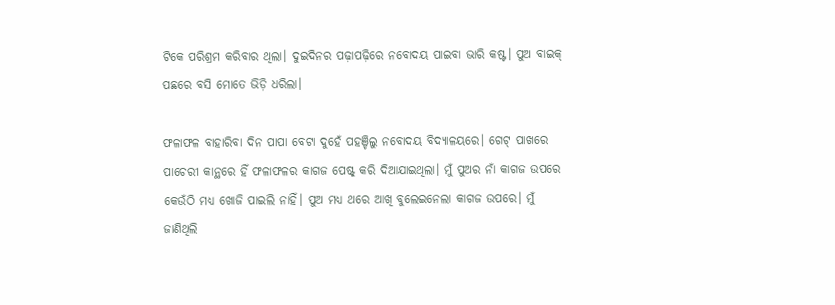ଟିକେ ପରିଶ୍ରମ କରିବାର ଥିଲା। ଦୁଇଦିନର ପଢ଼ାପଢ଼ିରେ ନବୋଦୟ ପାଇବା ଭାରି କଷ୍ଟ। ପୁଅ ବାଇକ୍ ପଛରେ ବସି ମୋତେ ଭିଡ଼ି ଧରିଲା।

ଫଳାଫଳ ବାହାରିବା ଦିନ ପାପା ବେଟା ଦୁହେଁ ପହଞ୍ଚିଲୁ ନବୋଦୟ ବିଦ୍ୟାଳୟରେ। ଗେଟ୍ ପାଖରେ ପାଚେରୀ କାନ୍ଥରେ ହିଁ ଫଳାଫଳର କାଗଜ ପେଷ୍ଟ୍ କରି ଦିଆଯାଇଥିଲା। ମୁଁ ପୁଅର ନାଁ କାଗଜ ଉପରେ କେଉଁଠି ମଧ୍ୟ ଖୋଜି ପାଇଲି ନାହିଁ। ପୁଅ ମଧ୍ୟ ଥରେ ଆଖି ବୁଲେଇନେଲା କାଗଜ ଉପରେ। ମୁଁ ଜାଣିଥିଲି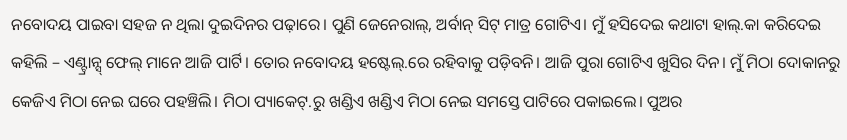ନବୋଦୟ ପାଇବା ସହଜ ନ ଥିଲା ଦୁଇଦିନର ପଢ଼ାରେ। ପୁଣି ଜେନେରାଲ୍, ଅର୍ବାନ୍ ସିଟ୍ ମାତ୍ର ଗୋଟିଏ। ମୁଁ ହସିଦେଇ କଥାଟା ହାଲ୍.କା କରିଦେଇ କହିଲି – ଏଣ୍ଟ୍ରାନ୍ସ୍ ଫେଲ୍ ମାନେ ଆଜି ପାର୍ଟି। ତୋର ନବୋଦୟ ହଷ୍ଟେଲ୍.ରେ ରହିବାକୁ ପଡ଼ିବନି। ଆଜି ପୁରା ଗୋଟିଏ ଖୁସିର ଦିନ। ମୁଁ ମିଠା ଦୋକାନରୁ କେଜିଏ ମିଠା ନେଇ ଘରେ ପହଞ୍ଚିଲି। ମିଠା ପ୍ୟାକେଟ୍.ରୁ ଖଣ୍ଡିଏ ଖଣ୍ଡିଏ ମିଠା ନେଇ ସମସ୍ତେ ପାଟିରେ ପକାଇଲେ। ପୁଅର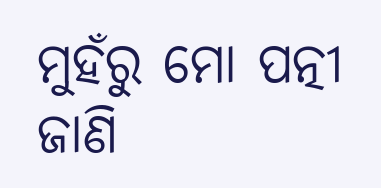ମୁହଁରୁ ମୋ ପତ୍ନୀ ଜାଣି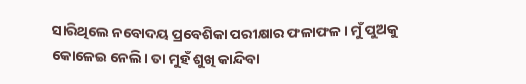ସାରିଥିଲେ ନବୋଦୟ ପ୍ରବେଶିକା ପରୀକ୍ଷାର ଫଳାଫଳ। ମୁଁ ପୁଅକୁ କୋଳେଇ ନେଲି। ତା ମୁହଁ ଶୁଖି କାନ୍ଦିବା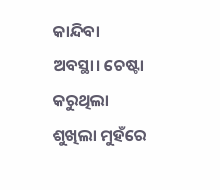କାନ୍ଦିବା ଅବସ୍ଥା। ଚେଷ୍ଟା କରୁଥିଲା ଶୁଖିଲା ମୁହଁରେ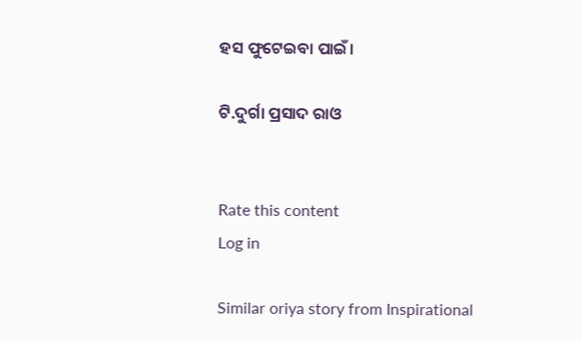ହସ ଫୁଟେଇବା ପାଇଁ।

ଟି.ଦୁର୍ଗା ପ୍ରସାଦ ରାଓ


Rate this content
Log in

Similar oriya story from Inspirational